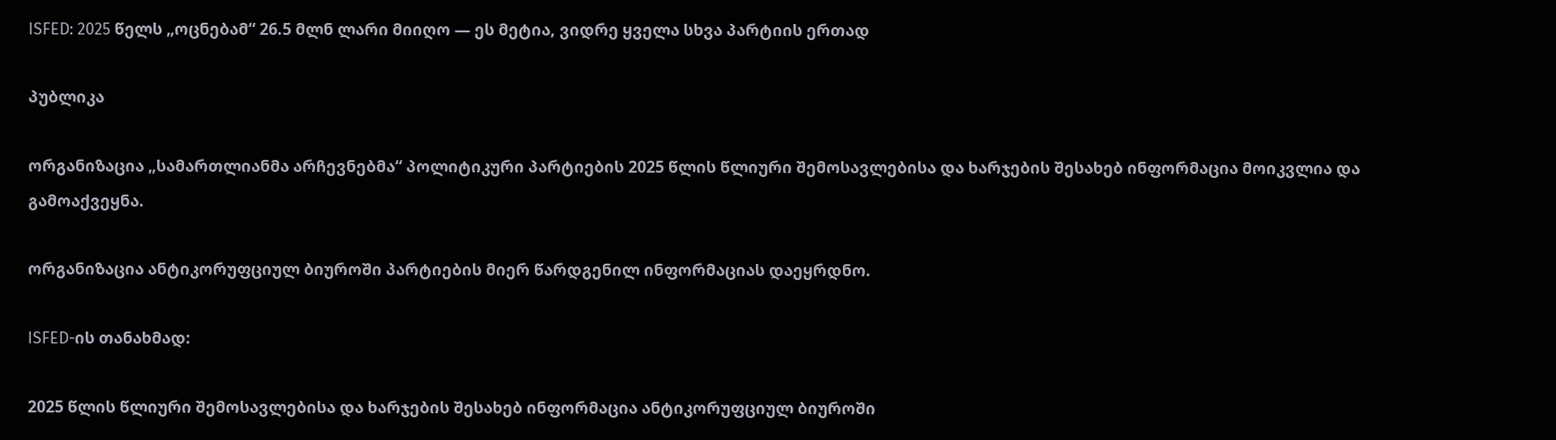ISFED: 2025 წელს „ოცნებამ“ 26.5 მლნ ლარი მიიღო — ეს მეტია, ვიდრე ყველა სხვა პარტიის ერთად

პუბლიკა

ორგანიზაცია „სამართლიანმა არჩევნებმა“ პოლიტიკური პარტიების 2025 წლის წლიური შემოსავლებისა და ხარჯების შესახებ ინფორმაცია მოიკვლია და გამოაქვეყნა.

ორგანიზაცია ანტიკორუფციულ ბიუროში პარტიების მიერ წარდგენილ ინფორმაციას დაეყრდნო.

ISFED-ის თანახმად:

2025 წლის წლიური შემოსავლებისა და ხარჯების შესახებ ინფორმაცია ანტიკორუფციულ ბიუროში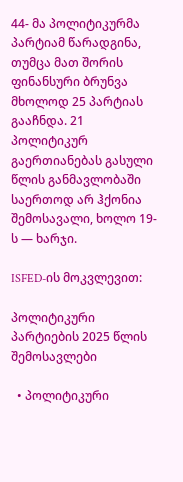44- მა პოლიტიკურმა პარტიამ წარადგინა, თუმცა მათ შორის ფინანსური ბრუნვა მხოლოდ 25 პარტიას გააჩნდა. 21 პოლიტიკურ გაერთიანებას გასული წლის განმავლობაში საერთოდ არ ჰქონია შემოსავალი, ხოლო 19-ს — ხარჯი.

ISFED-ის მოკვლევით:

პოლიტიკური პარტიების 2025 წლის შემოსავლები

  • პოლიტიკური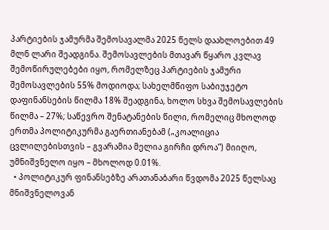პარტიების ჯამურმა შემოსავალმა 2025 წელს დაახლოებით 49 მლნ ლარი შეადგინა. შემოსავლების მთავარ წყარო კვლავ შემოწირულებები იყო, რომელზეც პარტიების ჯამური შემოსავლების 55% მოდიოდა; სახელმწიფო საბიუჯეტო დაფინანსების წილმა 18% შეადგინა, ხოლო სხვა შემოსავლების წილმა – 27%; საწევრო შენატანების წილი, რომელიც მხოლოდ ერთმა პოლიტიკურმა გაერთიანებამ („კოალიცია ცვლილებისთვის – გვარამია მელია გირჩი დროა“) მიიღო, უმნიშვნელო იყო – მხოლოდ 0.01%.
  • პოლიტიკურ ფინანსებზე არათანაბარი წვდომა 2025 წელსაც მნიშვნელოვან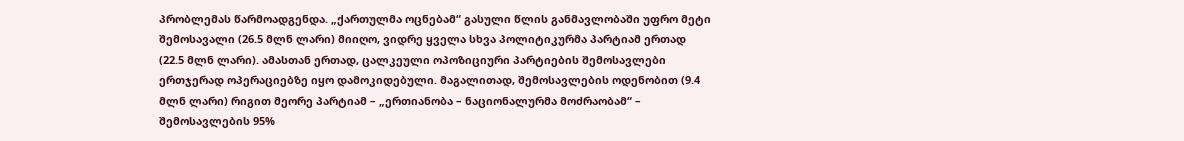პრობლემას წარმოადგენდა. „ქართულმა ოცნებამ“ გასული წლის განმავლობაში უფრო მეტი შემოსავალი (26.5 მლნ ლარი) მიიღო, ვიდრე ყველა სხვა პოლიტიკურმა პარტიამ ერთად (22.5 მლნ ლარი). ამასთან ერთად, ცალკეული ოპოზიციური პარტიების შემოსავლები ერთჯერად ოპერაციებზე იყო დამოკიდებული. მაგალითად, შემოსავლების ოდენობით (9.4 მლნ ლარი) რიგით მეორე პარტიამ – „ერთიანობა – ნაციონალურმა მოძრაობამ“ – შემოსავლების 95%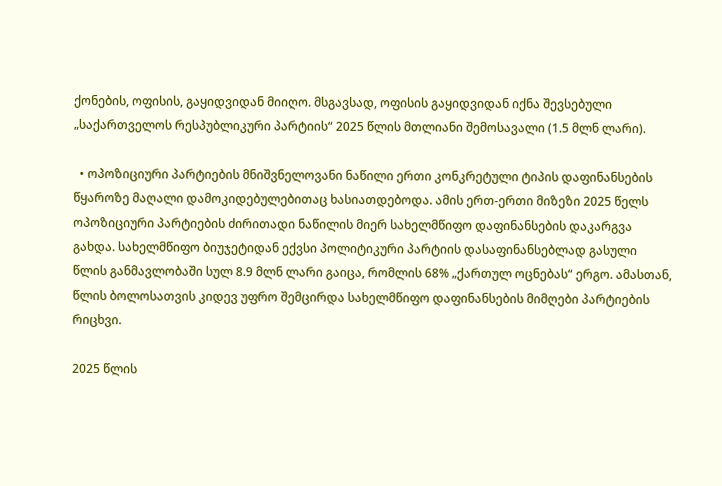ქონების, ოფისის, გაყიდვიდან მიიღო. მსგავსად, ოფისის გაყიდვიდან იქნა შევსებული „საქართველოს რესპუბლიკური პარტიის“ 2025 წლის მთლიანი შემოსავალი (1.5 მლნ ლარი).

  • ოპოზიციური პარტიების მნიშვნელოვანი ნაწილი ერთი კონკრეტული ტიპის დაფინანსების წყაროზე მაღალი დამოკიდებულებითაც ხასიათდებოდა. ამის ერთ-ერთი მიზეზი 2025 წელს ოპოზიციური პარტიების ძირითადი ნაწილის მიერ სახელმწიფო დაფინანსების დაკარგვა გახდა. სახელმწიფო ბიუჯეტიდან ექვსი პოლიტიკური პარტიის დასაფინანსებლად გასული წლის განმავლობაში სულ 8.9 მლნ ლარი გაიცა, რომლის 68% „ქართულ ოცნებას“ ერგო. ამასთან, წლის ბოლოსათვის კიდევ უფრო შემცირდა სახელმწიფო დაფინანსების მიმღები პარტიების რიცხვი.

2025 წლის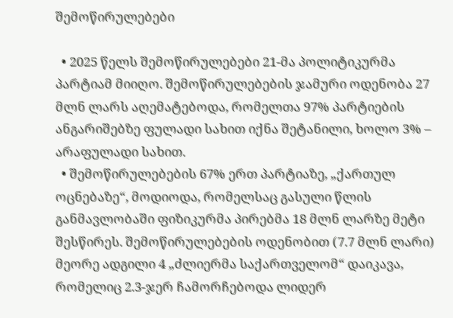შემოწირულებები

  • 2025 წელს შემოწირულებები 21-მა პოლიტიკურმა პარტიამ მიიღო. შემოწირულებების ჯამური ოდენობა 27 მლნ ლარს აღემატებოდა, რომელთა 97% პარტიების ანგარიშებზე ფულადი სახით იქნა შეტანილი, ხოლო 3% – არაფულადი სახით.
  • შემოწირულებების 67% ერთ პარტიაზე, „ქართულ ოცნებაზე“, მოდიოდა, რომელსაც გასული წლის განმავლობაში ფიზიკურმა პირებმა 18 მლნ ლარზე მეტი შესწირეს. შემოწირულებების ოდენობით (7.7 მლნ ლარი) მეორე ადგილი 4 „ძლიერმა საქართველომ“ დაიკავა, რომელიც 2.3-ჯერ ჩამორჩებოდა ლიდერ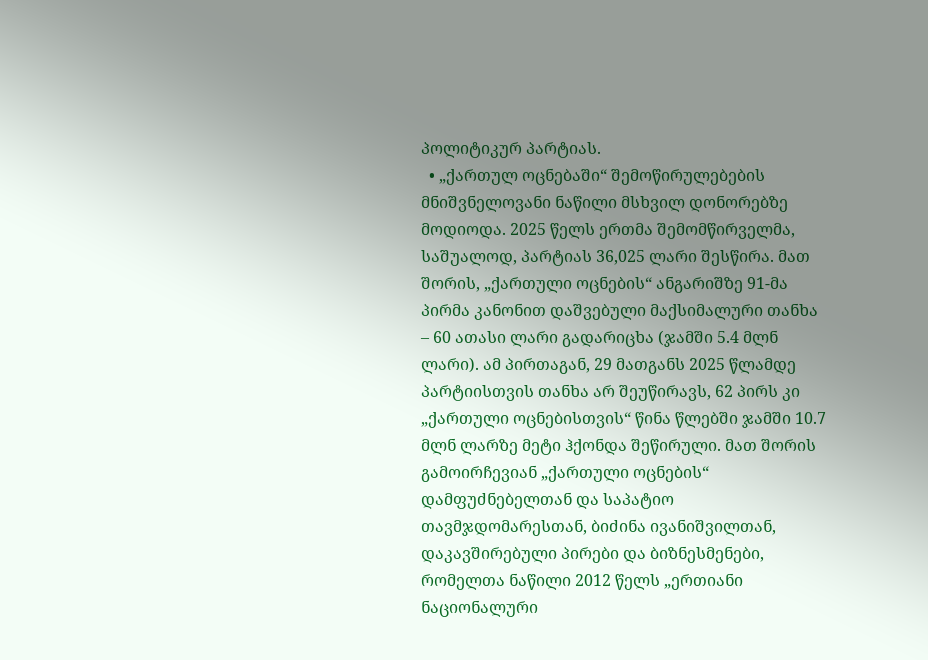პოლიტიკურ პარტიას.
  • „ქართულ ოცნებაში“ შემოწირულებების მნიშვნელოვანი ნაწილი მსხვილ დონორებზე მოდიოდა. 2025 წელს ერთმა შემომწირველმა, საშუალოდ, პარტიას 36,025 ლარი შესწირა. მათ შორის, „ქართული ოცნების“ ანგარიშზე 91-მა პირმა კანონით დაშვებული მაქსიმალური თანხა – 60 ათასი ლარი გადარიცხა (ჯამში 5.4 მლნ ლარი). ამ პირთაგან, 29 მათგანს 2025 წლამდე პარტიისთვის თანხა არ შეუწირავს, 62 პირს კი „ქართული ოცნებისთვის“ წინა წლებში ჯამში 10.7 მლნ ლარზე მეტი ჰქონდა შეწირული. მათ შორის გამოირჩევიან „ქართული ოცნების“ დამფუძნებელთან და საპატიო თავმჯდომარესთან, ბიძინა ივანიშვილთან, დაკავშირებული პირები და ბიზნესმენები, რომელთა ნაწილი 2012 წელს „ერთიანი ნაციონალური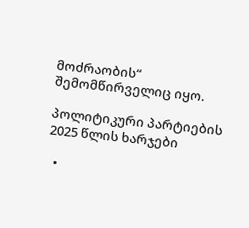მოძრაობის“ შემომწირველიც იყო.

პოლიტიკური პარტიების 2025 წლის ხარჯები

  •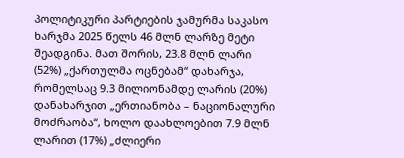პოლიტიკური პარტიების ჯამურმა საკასო ხარჯმა 2025 წელს 46 მლნ ლარზე მეტი შეადგინა. მათ შორის, 23.8 მლნ ლარი (52%) „ქართულმა ოცნებამ“ დახარჯა, რომელსაც 9.3 მილიონამდე ლარის (20%) დანახარჯით „ერთიანობა – ნაციონალური მოძრაობა“, ხოლო დაახლოებით 7.9 მლნ ლარით (17%) „ძლიერი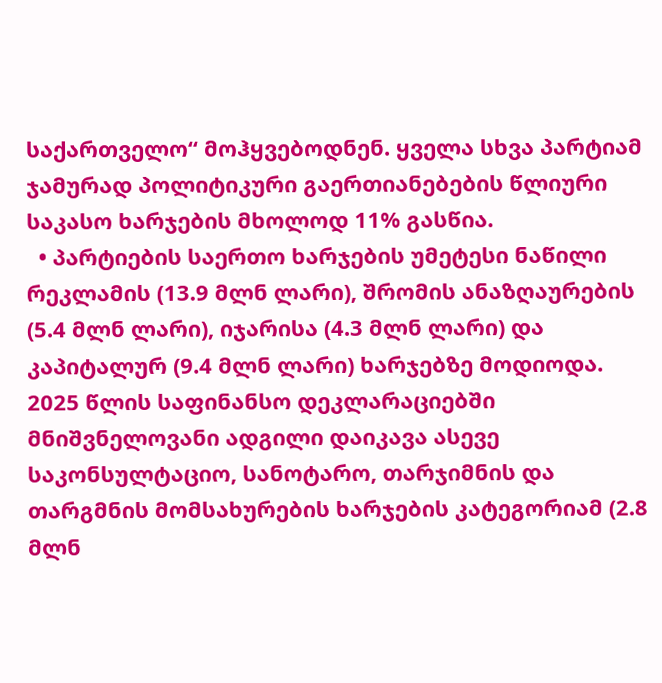საქართველო“ მოჰყვებოდნენ. ყველა სხვა პარტიამ ჯამურად პოლიტიკური გაერთიანებების წლიური საკასო ხარჯების მხოლოდ 11% გასწია.
  • პარტიების საერთო ხარჯების უმეტესი ნაწილი რეკლამის (13.9 მლნ ლარი), შრომის ანაზღაურების (5.4 მლნ ლარი), იჯარისა (4.3 მლნ ლარი) და კაპიტალურ (9.4 მლნ ლარი) ხარჯებზე მოდიოდა. 2025 წლის საფინანსო დეკლარაციებში მნიშვნელოვანი ადგილი დაიკავა ასევე საკონსულტაციო, სანოტარო, თარჯიმნის და თარგმნის მომსახურების ხარჯების კატეგორიამ (2.8 მლნ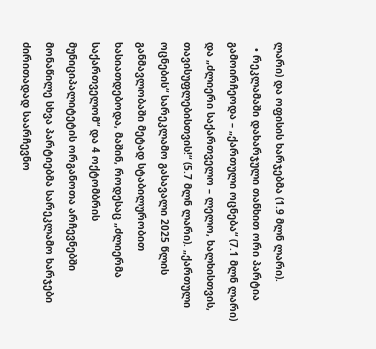ლარი) და ოფისის ხარჯებმა (1.9 მლნ ლარი).
  • რეკლამაში დახარჯული თანხით ორი პარტია გამოირჩეოდა – „ქართული ოცნება“ (7.1 მლნ ლარი) და „ძლიერი საქართველო – ლელო, ხალხისთვის, თავისუფლებისთვის!“ (5.7 მლნ ლარი). „ქართული ოცნების“ სარეკლამო გასავალი 2025 წლის განმავლობაში მეტად სტაბილურობით ხასიათდებოდა, მაშინ, როდესაც „ძლიერმა საქართველომ“ და 4 ოქტომბრის მუნიციპალიტეტის ორგანოთა არჩევნებში მონაწილე სხვა პარტიებმა სარეკლამო ხარჯები ძირითადად საარჩევნო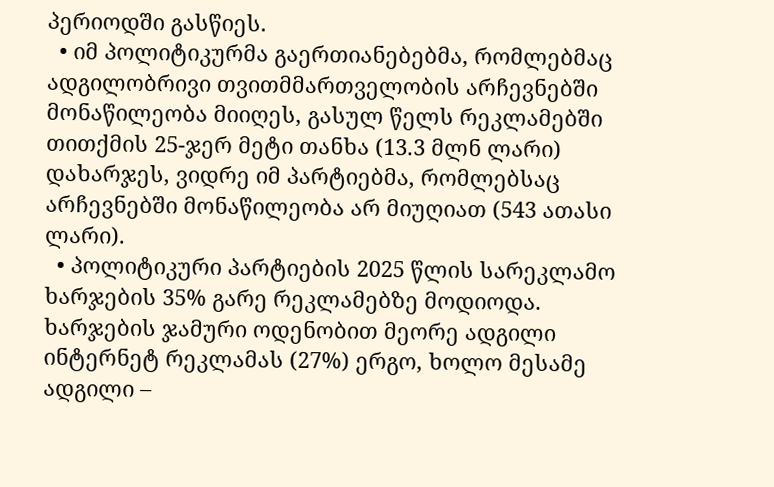პერიოდში გასწიეს.
  • იმ პოლიტიკურმა გაერთიანებებმა, რომლებმაც ადგილობრივი თვითმმართველობის არჩევნებში მონაწილეობა მიიღეს, გასულ წელს რეკლამებში თითქმის 25-ჯერ მეტი თანხა (13.3 მლნ ლარი) დახარჯეს, ვიდრე იმ პარტიებმა, რომლებსაც არჩევნებში მონაწილეობა არ მიუღიათ (543 ათასი ლარი).
  • პოლიტიკური პარტიების 2025 წლის სარეკლამო ხარჯების 35% გარე რეკლამებზე მოდიოდა. ხარჯების ჯამური ოდენობით მეორე ადგილი ინტერნეტ რეკლამას (27%) ერგო, ხოლო მესამე ადგილი –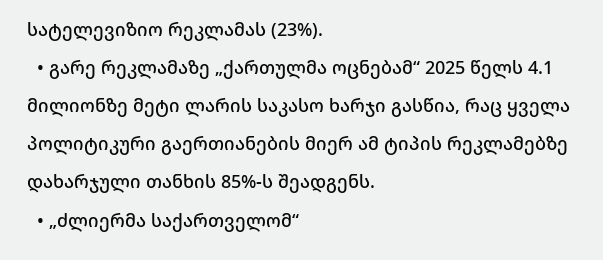სატელევიზიო რეკლამას (23%).
  • გარე რეკლამაზე „ქართულმა ოცნებამ“ 2025 წელს 4.1 მილიონზე მეტი ლარის საკასო ხარჯი გასწია, რაც ყველა პოლიტიკური გაერთიანების მიერ ამ ტიპის რეკლამებზე დახარჯული თანხის 85%-ს შეადგენს.
  • „ძლიერმა საქართველომ“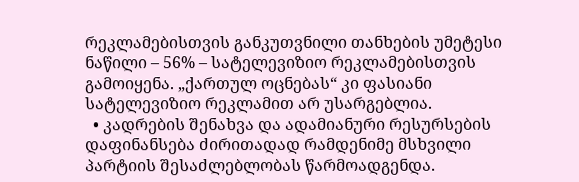რეკლამებისთვის განკუთვნილი თანხების უმეტესი ნაწილი – 56% – სატელევიზიო რეკლამებისთვის გამოიყენა. „ქართულ ოცნებას“ კი ფასიანი სატელევიზიო რეკლამით არ უსარგებლია.
  • კადრების შენახვა და ადამიანური რესურსების დაფინანსება ძირითადად რამდენიმე მსხვილი პარტიის შესაძლებლობას წარმოადგენდა.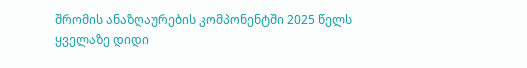შრომის ანაზღაურების კომპონენტში 2025 წელს ყველაზე დიდი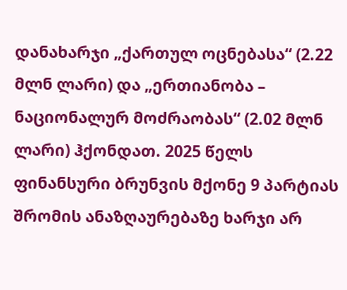დანახარჯი „ქართულ ოცნებასა“ (2.22 მლნ ლარი) და „ერთიანობა – ნაციონალურ მოძრაობას“ (2.02 მლნ ლარი) ჰქონდათ. 2025 წელს ფინანსური ბრუნვის მქონე 9 პარტიას შრომის ანაზღაურებაზე ხარჯი არ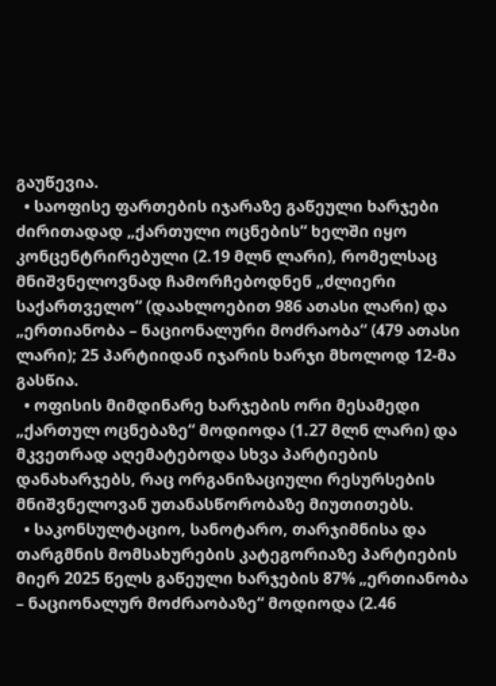გაუწევია.
  • საოფისე ფართების იჯარაზე გაწეული ხარჯები ძირითადად „ქართული ოცნების“ ხელში იყო კონცენტრირებული (2.19 მლნ ლარი), რომელსაც მნიშვნელოვნად ჩამორჩებოდნენ „ძლიერი საქართველო“ (დაახლოებით 986 ათასი ლარი) და „ერთიანობა – ნაციონალური მოძრაობა“ (479 ათასი ლარი); 25 პარტიიდან იჯარის ხარჯი მხოლოდ 12-მა გასწია.
  • ოფისის მიმდინარე ხარჯების ორი მესამედი „ქართულ ოცნებაზე“ მოდიოდა (1.27 მლნ ლარი) და მკვეთრად აღემატებოდა სხვა პარტიების დანახარჯებს, რაც ორგანიზაციული რესურსების მნიშვნელოვან უთანასწორობაზე მიუთითებს.
  • საკონსულტაციო, სანოტარო, თარჯიმნისა და თარგმნის მომსახურების კატეგორიაზე პარტიების მიერ 2025 წელს გაწეული ხარჯების 87% „ერთიანობა – ნაციონალურ მოძრაობაზე“ მოდიოდა (2.46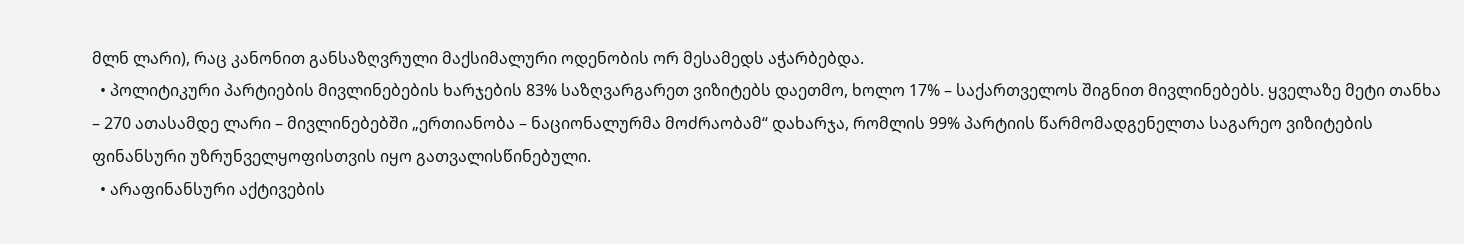მლნ ლარი), რაც კანონით განსაზღვრული მაქსიმალური ოდენობის ორ მესამედს აჭარბებდა.
  • პოლიტიკური პარტიების მივლინებების ხარჯების 83% საზღვარგარეთ ვიზიტებს დაეთმო, ხოლო 17% – საქართველოს შიგნით მივლინებებს. ყველაზე მეტი თანხა – 270 ათასამდე ლარი – მივლინებებში „ერთიანობა – ნაციონალურმა მოძრაობამ“ დახარჯა, რომლის 99% პარტიის წარმომადგენელთა საგარეო ვიზიტების ფინანსური უზრუნველყოფისთვის იყო გათვალისწინებული.
  • არაფინანსური აქტივების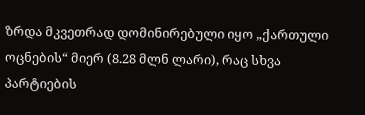ზრდა მკვეთრად დომინირებული იყო „ქართული ოცნების“ მიერ (8.28 მლნ ლარი), რაც სხვა პარტიების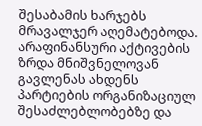შესაბამის ხარჯებს მრავალჯერ აღემატებოდა. არაფინანსური აქტივების ზრდა მნიშვნელოვან გავლენას ახდენს პარტიების ორგანიზაციულ შესაძლებლობებზე და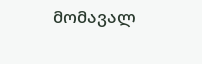მომავალ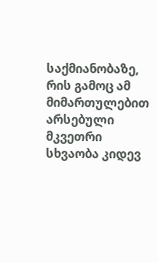საქმიანობაზე, რის გამოც ამ მიმართულებით არსებული მკვეთრი სხვაობა კიდევ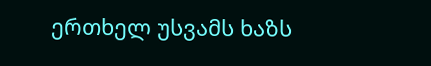ერთხელ უსვამს ხაზს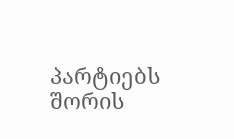პარტიებს შორის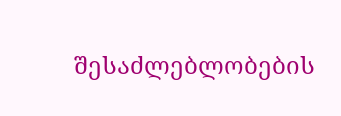შესაძლებლობების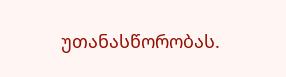უთანასწორობას.